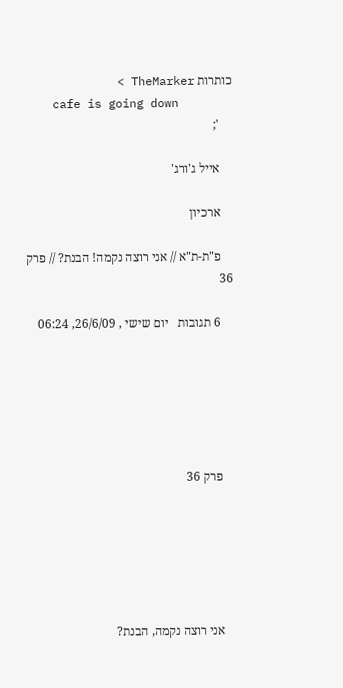כותרות TheMarker >
    cafe is going down
    ';

    אייל ג'ורג'

    ארכיון

    פ"ת-ת"א // אני רוצה נקמה! הבנת? // פרק 36

    6 תגובות   יום שישי , 26/6/09, 06:24






    פרק 36






    אני רוצה נקמה, הבנת?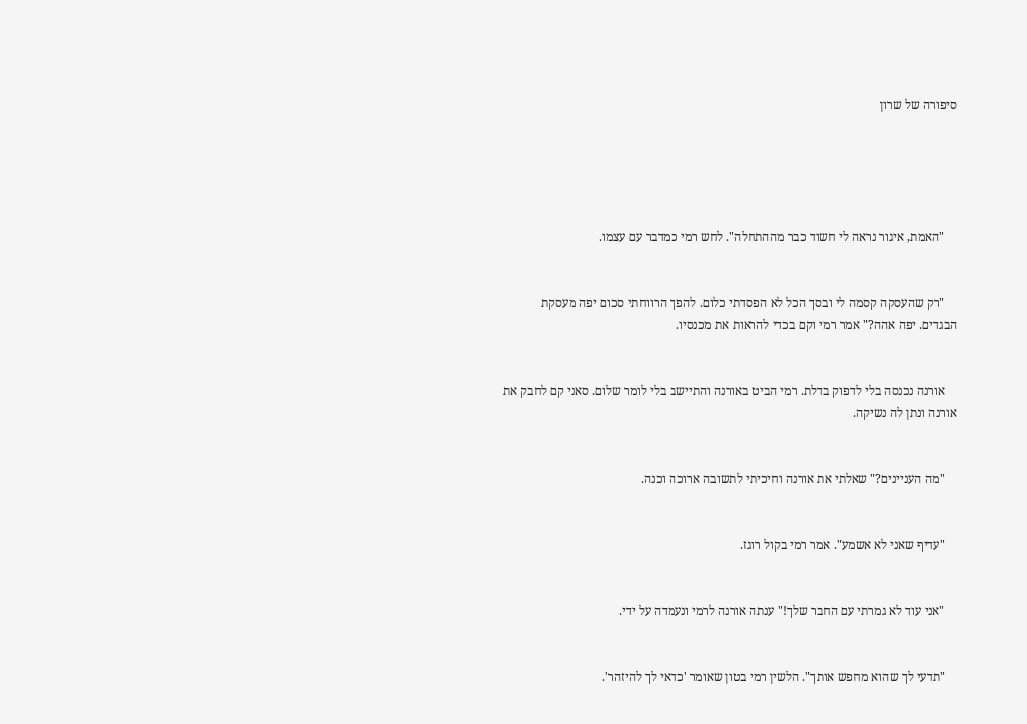סיפורה של שרון





    "האמת, איגור נראה לי חשוד כבר מההתחלה". לחש רמי כמדבר עם עצמו.


    "רק שהעסקה קסמה לי ובסך הכל לא הפסדתי כלום. להפך הרווחתי סכום יפה מעסקת הבגדים. יפה אהה?" אמר רמי וקם בכדי להראות את מכנסיו.


    אורנה נכנסה בלי לדפוק בדלת. רמי הביט באורנה והתיישב בלי לומר שלום. סאני קם לחבק את אורנה ונתן לה נשיקה.


    "מה העניינים?" שאלתי את אורנה וחיכיתי לתשובה ארוכה וכנה.


    "עדיף שאני לא אשמע". אמר רמי בקול רוגז.


    "אני עוד לא גמרתי עם החבר שלך!" ענתה אורנה לרמי ונעמדה על ידי.


    "תדעי לך שהוא מחפש אותך". הלשין רמי בטון שאומר 'כדאי לך להיזהר'.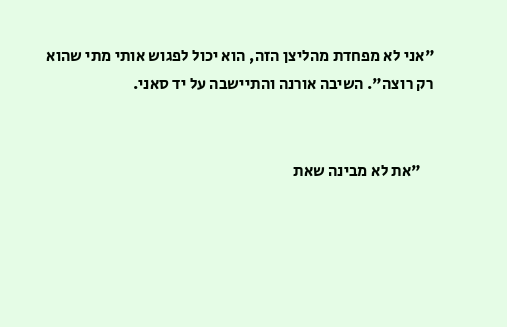"אני לא מפחדת מהליצן הזה, הוא יכול לפגוש אותי מתי שהוא רק רוצה". השיבה אורנה והתיישבה על יד סאני.


    "את לא מבינה שאת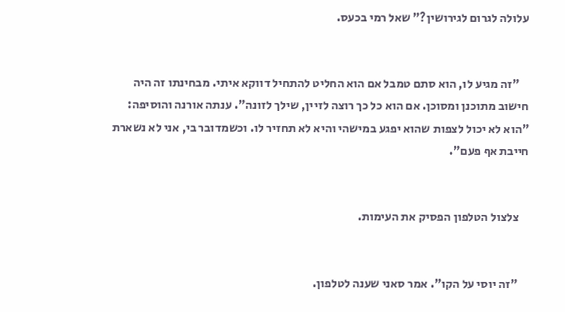עלולה לגרום לגירושין?" שאל רמי בכעס.


    "זה מגיע לו, הוא סתם טמבל אם הוא החליט להתחיל דווקא איתי. מבחינתו זה היה חישוב מתוכנן ומסוכן. אם הוא כל כך רוצה לזיין, שילך לזונה". ענתה אורנה והוסיפה: "הוא לא יכול לצפות שהוא יפגע במישהי והיא לא תחזיר לו. וכשמדובר בי, אני לא נשארת חייבת אף פעם".


    צלצול הטלפון הפסיק את העימות.


    "זה יוסי על הקו". אמר סאני שענה לטלפון.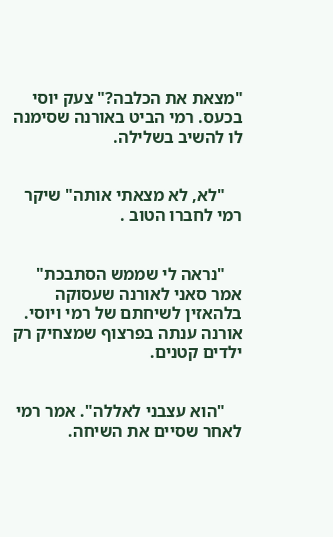"מצאת את הכלבה?" צעק יוסי בכעס. רמי הביט באורנה שסימנה לו להשיב בשלילה.


    "לא, לא מצאתי אותה" שיקר רמי לחברו הטוב .


    "נראה לי שממש הסתבכת" אמר סאני לאורנה שעסוקה בלהאזין לשיחתם של רמי ויוסי. אורנה ענתה בפרצוף שמצחיק רק ילדים קטנים.


    "הוא עצבני לאללה". אמר רמי לאחר שסיים את השיחה.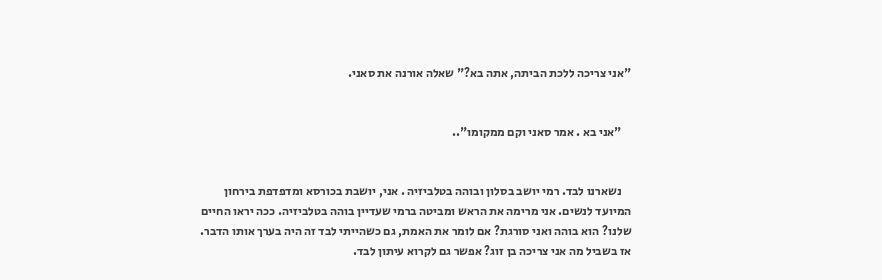"אני צריכה ללכת הביתה, אתה בא?" שאלה אורנה את סאני.


    "אני בא . אמר סאני וקם ממקומו"..


    נשארנו לבד. רמי יושב בסלון ובוהה בטלביזיה . אני, יושבת בכורסא ומדפדפת בירחון המיועד לנשים. אני מרימה את הראש ומביטה ברמי שעדיין בוהה בטלביזיה. ככה יראו החיים שלנו? הוא בוהה ואני סורגת? אם לומר את האמת, גם כשהייתי לבד זה היה בערך אותו הדבר. אז בשביל מה אני צריכה בן זוג? אפשר גם לקרוא עיתון לבד.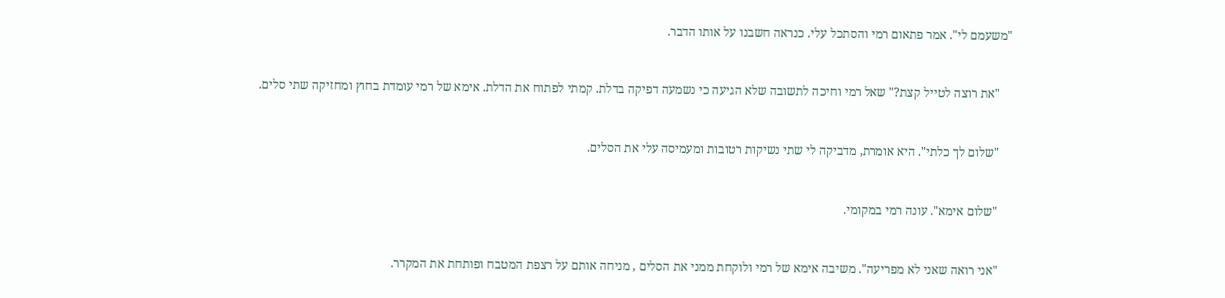"משעמם לי". אמר פתאום רמי והסתכל עלי. כנראה חשבנו על אותו הדבר.


    "את רוצה לטייל קצת?" שאל רמי וחיכה לתשובה שלא הגיעה כי נשמעה דפיקה בדלת. קמתי לפתוח את הדלת. אימא של רמי עומדת בחוץ ומחזיקה שתי סלים.


    "שלום לך כלתי". היא אומרת, מדביקה לי שתי נשיקות רטובות ומעמיסה עלי את הסלים.


    "שלום אימא". עונה רמי במקומי.


    "אני רואה שאני לא מפריעה". משיבה אימא של רמי ולוקחת ממני את הסלים , מניחה אותם על רצפת המטבח ופותחת את המקרר.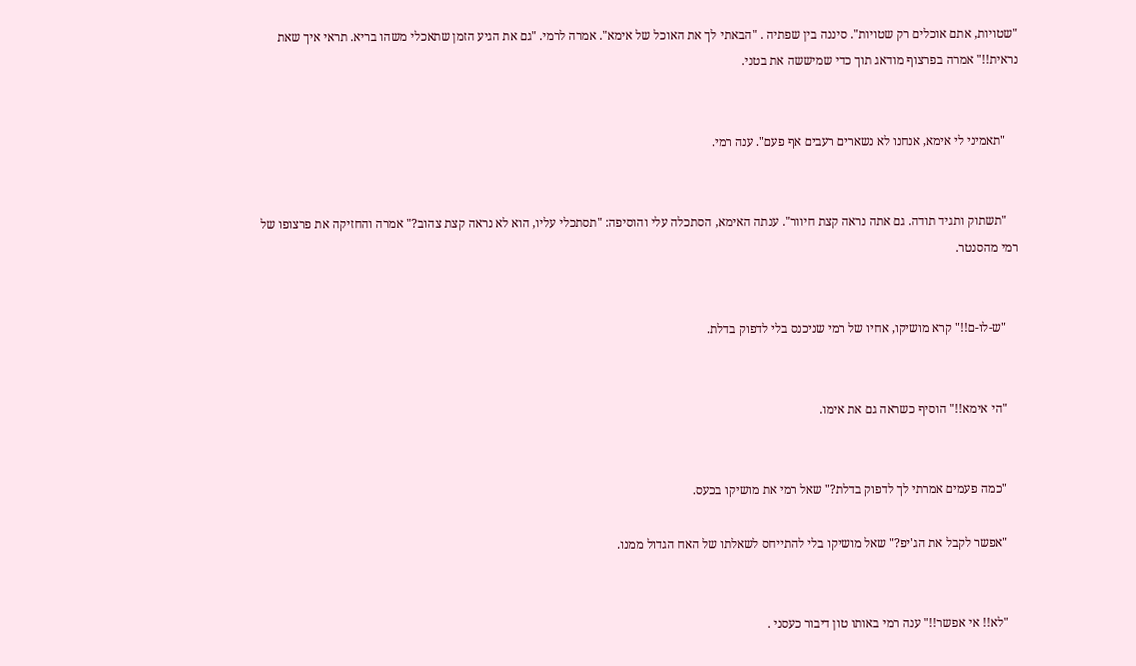"שטויות, אתם אוכלים רק שטויות". סיננה בין שפתיה . "הבאתי לך את האוכל של אימא". אמרה לרמי. "גם את הגיע הזמן שתאכלי משהו בריא. תראי איך שאת נראית!!" אמרה בפרצוף מודאג תוך כדי שמיששה את בטני.


    "תאמיני לי אימא, אנחנו לא נשארים רעבים אף פעם". ענה רמי.


    "תשתוק ותגיד תודה. גם אתה נראה קצת חיוור". ענתה האימא, הסתכלה עלי והוסיפה: "תסתכלי עליו, הוא לא נראה קצת צהוב?" אמרה והחזיקה את פרצופו של רמי מהסנטר.


    "ש-לו-ם!!" קרא מושיקו, אחיו של רמי שניכנס בלי לדפוק בדלת.


    "הי אימא!!" הוסיף כשראה גם את אימו.


    "כמה פעמים אמרתי לך לדפוק בדלת?" שאל רמי את מושיקו בכעס.

    "אפשר לקבל את הג'יפ?" שאל מושיקו בלי להתייחס לשאלתו של האח הגדול ממנו.


    "לא!! אי אפשר!!" ענה רמי באותו טון דיבור כעסני .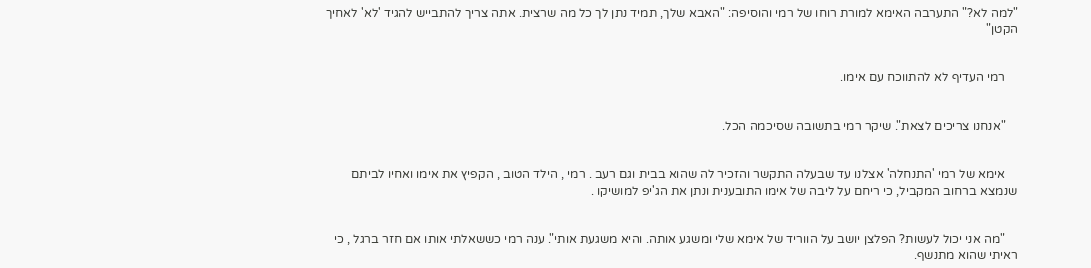"למה לא?" התערבה האימא למורת רוחו של רמי והוסיפה: "האבא שלך, תמיד נתן לך כל מה שרצית. אתה צריך להתבייש להגיד 'לא' לאחיך הקטן"


    רמי העדיף לא להתווכח עם אימו.


    "אנחנו צריכים לצאת". שיקר רמי בתשובה שסיכמה הכל.


    אימא של רמי 'התנחלה' אצלנו עד שבעלה התקשר והזכיר לה שהוא בבית וגם רעב . רמי , הילד הטוב , הקפיץ את אימו ואחיו לביתם שנמצא ברחוב המקביל, כי ריחם על ליבה של אימו התובענית ונתן את הג'יפ למושיקו .


    "מה אני יכול לעשות? הפלצן יושב על הווריד של אימא שלי ומשגע אותה. והיא משגעת אותי". ענה רמי כששאלתי אותו אם חזר ברגל , כי ראיתי שהוא מתנשף.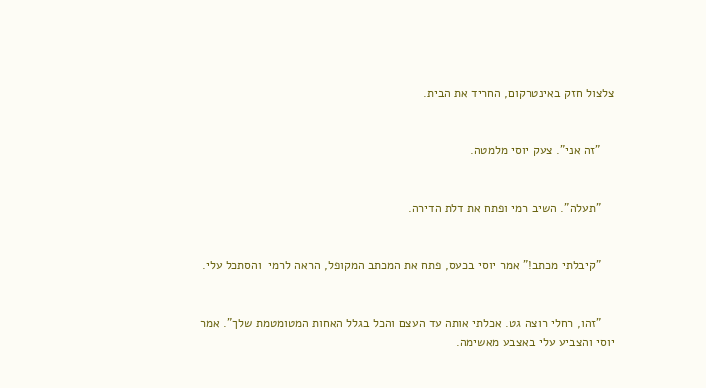צלצול חזק באינטרקום, החריד את הבית.


    "זה אני". צעק יוסי מלמטה.


    "תעלה". השיב רמי ופתח את דלת הדירה.


    "קיבלתי מכתב!" אמר יוסי בכעס, פתח את המכתב המקופל, הראה לרמי  והסתכל עלי.


    "זהו, רחלי רוצה גט. אכלתי אותה עד העצם והכל בגלל האחות המטומטמת שלך". אמר יוסי והצביע עלי באצבע מאשימה.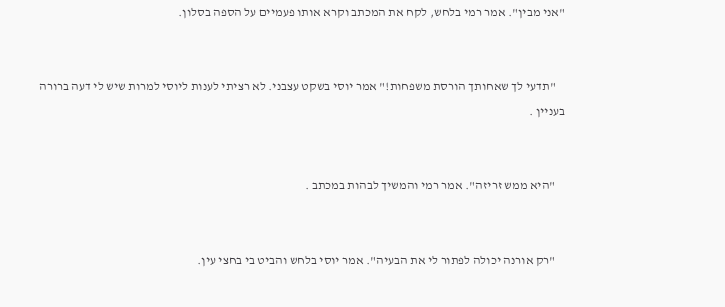"אני מבין". אמר רמי בלחש, לקח את המכתב וקרא אותו פעמיים על הספה בסלון.


    "תדעי לך שאחותך הורסת משפחות!" אמר יוסי בשקט עצבני. לא רציתי לענות ליוסי למרות שיש לי דעה ברורה בעניין .


    "היא ממש זריזה". אמר רמי והמשיך לבהות במכתב .


    "רק אורנה יכולה לפתור לי את הבעיה". אמר יוסי בלחש והביט בי בחצי עין.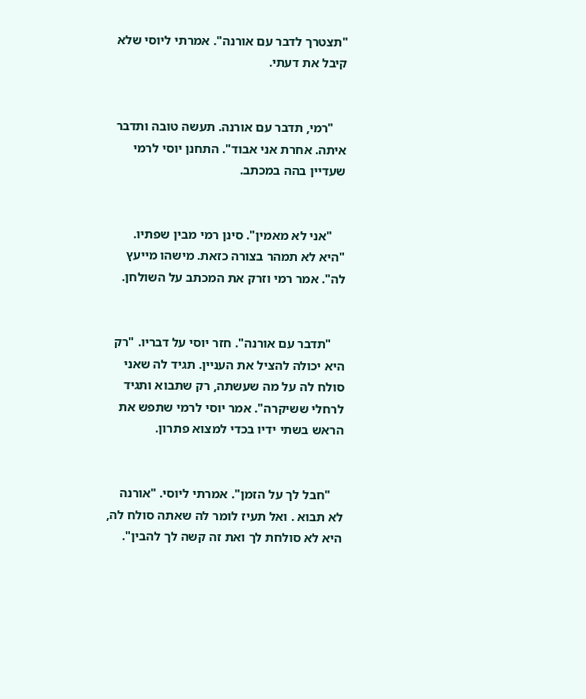"תצטרך לדבר עם אורנה". אמרתי ליוסי שלא קיבל את דעתי.


    "רמי, תדבר עם אורנה. תעשה טובה ותדבר איתה. אחרת אני אבוד". התחנן יוסי לרמי שעדיין בהה במכתב.


    "אני לא מאמין". סינן רמי מבין שפתיו. "היא לא תמהר בצורה כזאת. מישהו מייעץ לה". אמר רמי וזרק את המכתב על השולחן.


    "תדבר עם אורנה". חזר יוסי על דבריו. "רק היא יכולה להציל את העניין. תגיד לה שאני סולח לה על מה שעשתה, רק שתבוא ותגיד לרחלי ששיקרה". אמר יוסי לרמי שתפש את הראש בשתי ידיו בכדי למצוא פתרון.


    "חבל לך על הזמן". אמרתי ליוסי. "אורנה לא תבוא . ואל תעיז לומר לה שאתה סולח לה, היא לא סולחת לך ואת זה קשה לך להבין".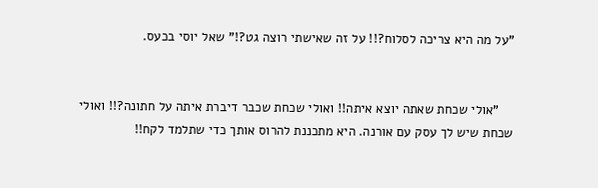"על מה היא צריכה לסלוח?!! על זה שאישתי רוצה גט?!" שאל יוסי בכעס.


    "אולי שכחת שאתה יוצא איתה!! ואולי שכחת שכבר דיברת איתה על חתונה?!! ואולי שכחת שיש לך עסק עם אורנה. היא מתכננת להרוס אותך כדי שתלמד לקח!!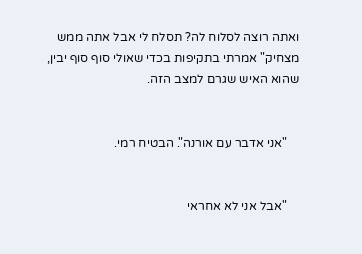ואתה רוצה לסלוח לה? תסלח לי אבל אתה ממש מצחיק" אמרתי בתקיפות בכדי שאולי סוף סוף יבין, שהוא האיש שגרם למצב הזה.


    "אני אדבר עם אורנה". הבטיח רמי.


    "אבל אני לא אחראי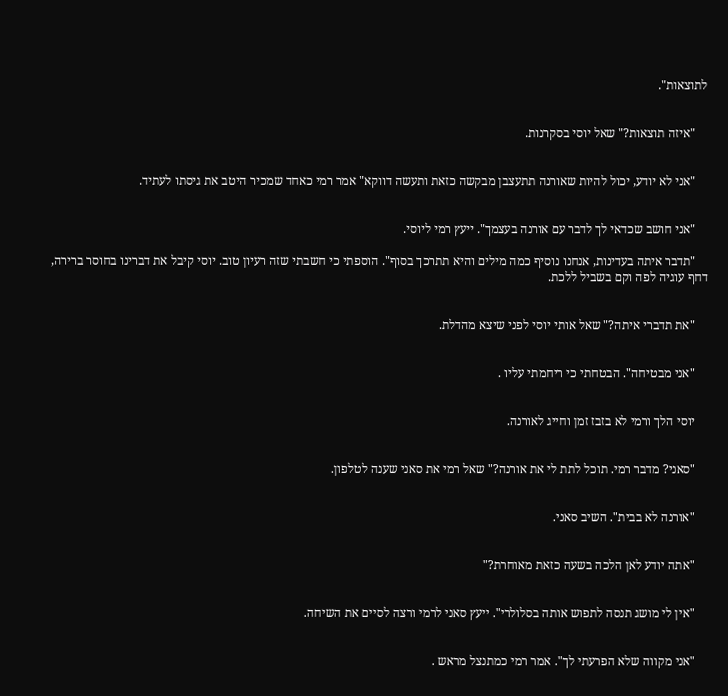לתוצאות".


    "איזה תוצאות?" שאל יוסי בסקרנות.


    "אני לא יודע, יכול להיות שאורנה תתעצבן מבקשה כזאת ותעשה דווקא" אמר רמי כאחד שמכיר היטב את גיסתו לעתיד.


    "אני חושב שכדאי לך לדבר עם אורנה בעצמך". ייעץ רמי ליוסי.

    "תדבר איתה בעדינות, אנחנו נוסיף כמה מילים והיא תתרכך בסוף". הוספתי כי חשבתי שזה רעיון טוב. יוסי קיבל את דברינו בחוסר ברירה, דחף עוגיה לפה וקם בשביל ללכת.


    "את תדברי איתה?" שאל אותי יוסי לפני שיצא מהדלת.


    "אני מבטיחה". הבטחתי כי ריחמתי עליו .


    יוסי הלך ורמי לא בזבז זמן וחייג לאורנה.


    "סאני? מדבר רמי. תוכל לתת לי את אורנה?" שאל רמי את סאני שענה לטלפון.


    "אורנה לא בבית". השיב סאני.


    "אתה יודע לאן הלכה בשעה כזאת מאוחרת?"


    "אין לי מושג תנסה לתפוש אותה בסלולרי". ייעץ סאני לרמי ורצה לסיים את השיחה.


    "אני מקווה שלא הפרעתי לך". אמר רמי כמתנצל מראש .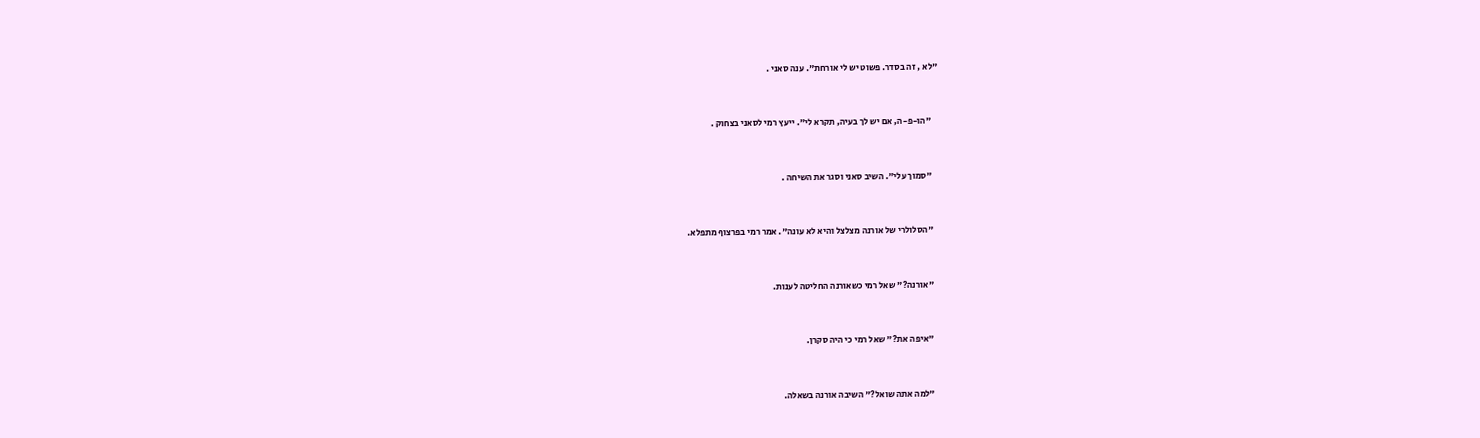"לא , זה בסדר. פשוט יש לי אורחת". ענה סאני .


    "הו-פ-ה, אם יש לך בעיה, תקרא לי". ייעץ רמי לסאני בצחוק .


    "סמוך עלי". השיב סאני וסגר את השיחה .


    "הסלולרי של אורנה מצלצל והיא לא עונה". אמר רמי בפרצוף מתפלא.


    "אורנה?" שאל רמי כשאורנה החליטה לענות.


    "איפה את?" שאל רמי כי היה סקרן.


    "למה אתה שואל?" השיבה אורנה בשאלה.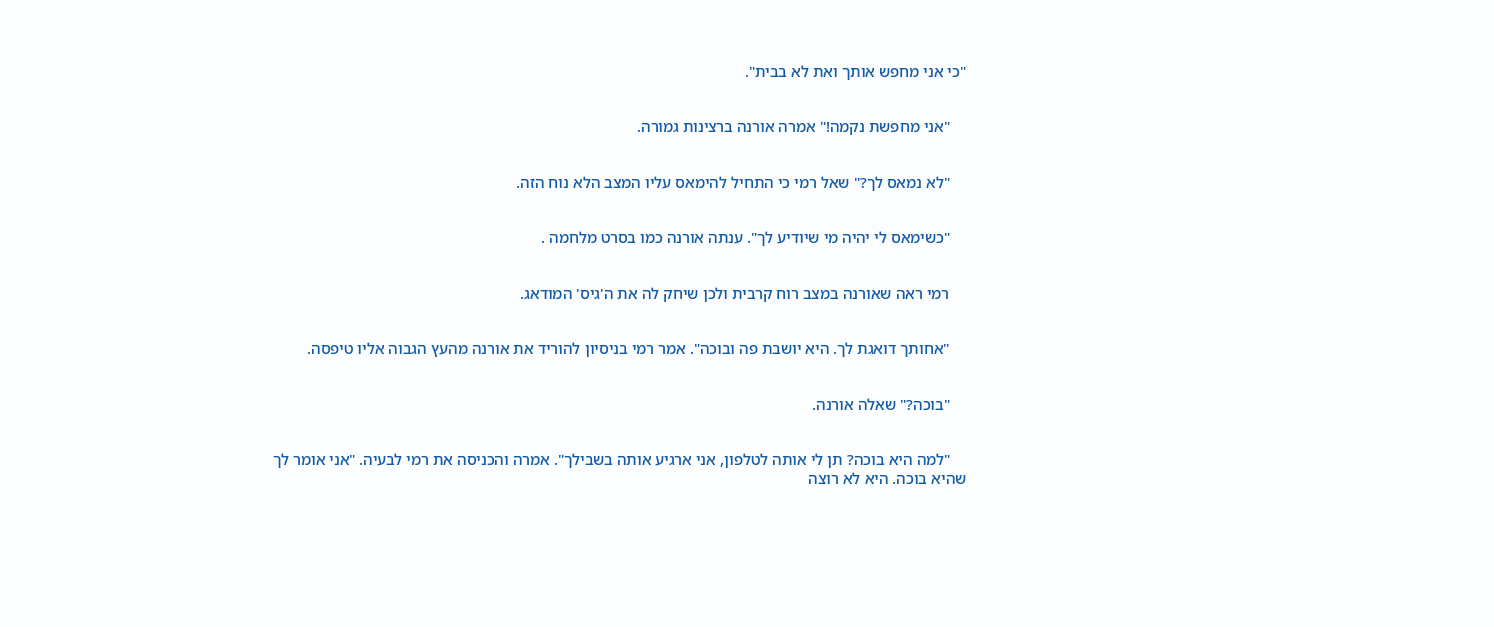"כי אני מחפש אותך ואת לא בבית".


    "אני מחפשת נקמה!" אמרה אורנה ברצינות גמורה.


    "לא נמאס לך?" שאל רמי כי התחיל להימאס עליו המצב הלא נוח הזה.


    "כשימאס לי יהיה מי שיודיע לך". ענתה אורנה כמו בסרט מלחמה .


    רמי ראה שאורנה במצב רוח קרבית ולכן שיחק לה את ה'גיס' המודאג.


    "אחותך דואגת לך. היא יושבת פה ובוכה". אמר רמי בניסיון להוריד את אורנה מהעץ הגבוה אליו טיפסה.


    "בוכה?" שאלה אורנה.


    "למה היא בוכה? תן לי אותה לטלפון, אני ארגיע אותה בשבילך". אמרה והכניסה את רמי לבעיה. "אני אומר לך שהיא בוכה. היא לא רוצה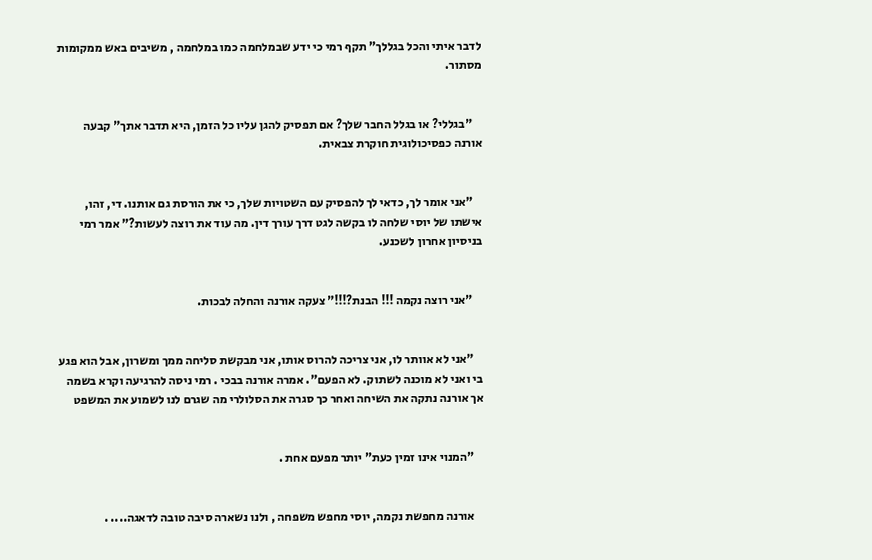לדבר איתי והכל בגללך" תקף רמי כי ידע שבמלחמה כמו במלחמה , משיבים באש ממקומות מסתור.


    "בגללי? או בגלל החבר שלך? אם תפסיק להגן עליו כל הזמן, היא תדבר אתך" קבעה אורנה כפסיכולוגית חוקרת צבאית.


    "אני אומר לך, כדאי לך להפסיק עם השטויות שלך, כי את הורסת גם אותנו. די, זהו, אישתו של יוסי שלחה לו בקשה לגט דרך עורך דין. מה עוד את רוצה לעשות?" אמר רמי בניסיון אחרון לשכנע.


    "אני רוצה נקמה !!! הבנת?!!!" צעקה אורנה והחלה לבכות.


    "אני לא אוותר לו, אני צריכה להרוס אותו, אני מבקשת סליחה ממך ומשרון, אבל הוא פגע בי ואני לא מוכנה לשתוק. לא הפעם". אמרה אורנה בבכי . רמי ניסה להרגיעה וקרא בשמה אך אורנה נתקה את השיחה ואחר כך סגרה את הסלולרי מה שגרם לנו לשמוע את המשפט


    "המנוי אינו זמין כעת" יותר מפעם אחת .


    אורנה מחפשת נקמה, יוסי מחפש משפחה , ולנו נשארה סיבה טובה לדאגה.... .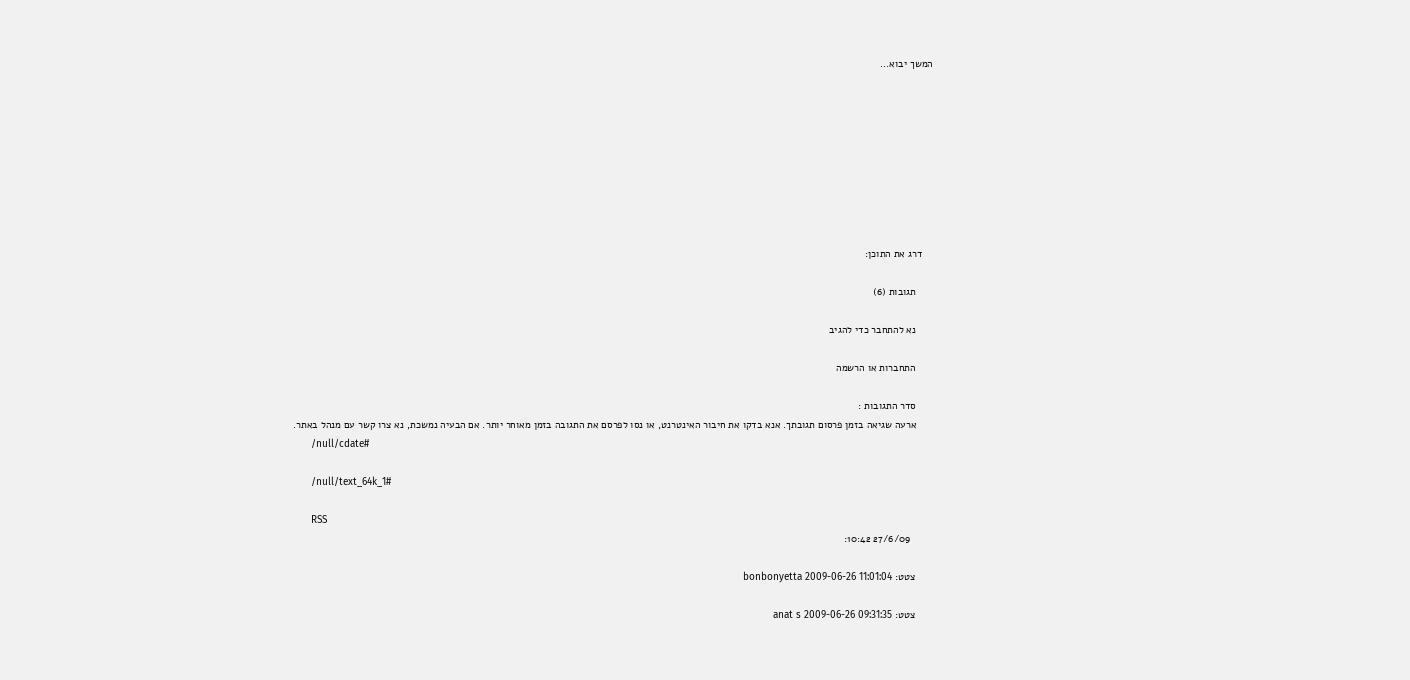המשך יבוא...









    דרג את התוכן:

      תגובות (6)

      נא להתחבר כדי להגיב

      התחברות או הרשמה

      סדר התגובות :
      ארעה שגיאה בזמן פרסום תגובתך. אנא בדקו את חיבור האינטרנט, או נסו לפרסם את התגובה בזמן מאוחר יותר. אם הבעיה נמשכת, נא צרו קשר עם מנהל באתר.
      /null/cdate#

      /null/text_64k_1#

      RSS
        27/6/09 10:42:

      צטט: bonbonyetta 2009-06-26 11:01:04

      צטט: anat s 2009-06-26 09:31:35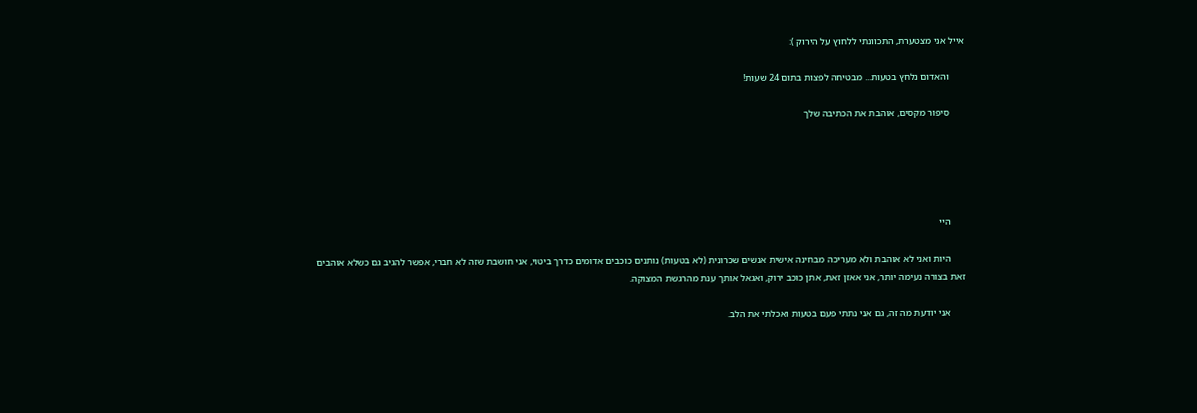אייל אני מצטערת, התכוונתי ללחוץ על הירוק ):

      והאדום נלחץ בטעות... מבטיחה לפצות בתום 24 שעות!

      סיפור מקסים, אוהבת את הכתיבה שלך





      היי

      היות ואני לא אוהבת ולא מעריכה מבחינה אישית אנשים שכרונית (לא בטעות) נותנים כוכבים אדומים כדרך ביטוי, אני חושבת שזה לא חברי, אפשר להגיב גם כשלא אוהבים זאת בצורה נעימה יותר, אני אאזן זאת, אתן כוכב ירוק, ואגאל אותך ענת מהרגשת המצוקה.

      אני יודעת מה זה, גם אני נתתי פעם בטעות ואכלתי את הלב.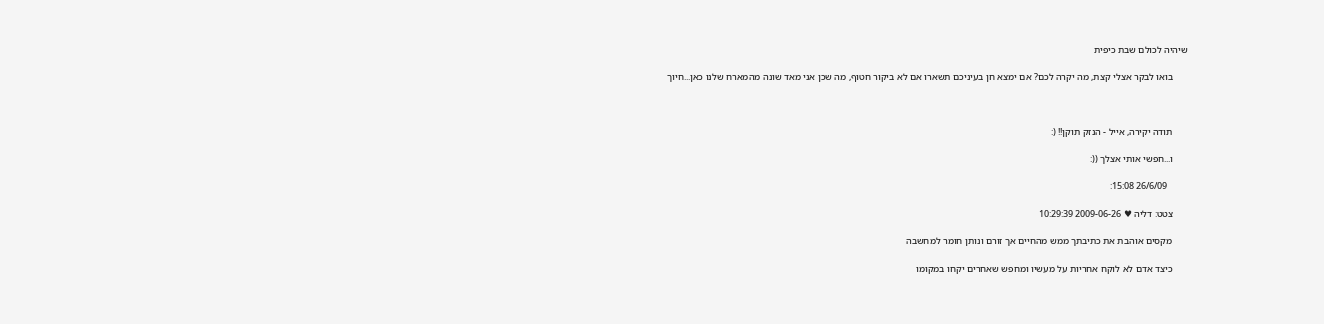שיהיה לכולם שבת כיפית

      בואו לבקר אצלי קצת, מה יקרה לכם? אם ימצא חן בעיניכם תשארו אם לא ביקור חטוף, מה שכן אני מאד שונה מהמארח שלנו כאן...חיוך



      תודה יקירה, אייל - הנזק תוקן!! (:

      ו...חפשי אותי אצלך ((:

        26/6/09 15:08:

      צטט: דליה ♥ 2009-06-26 10:29:39

      מקסים אוהבת את כתיבתך ממש מהחיים אך זורם ונותן חומר למחשבה

      כיצד אדם לא לוקח אחריות על מעשיו ומחפש שאחרים יקחו במקומו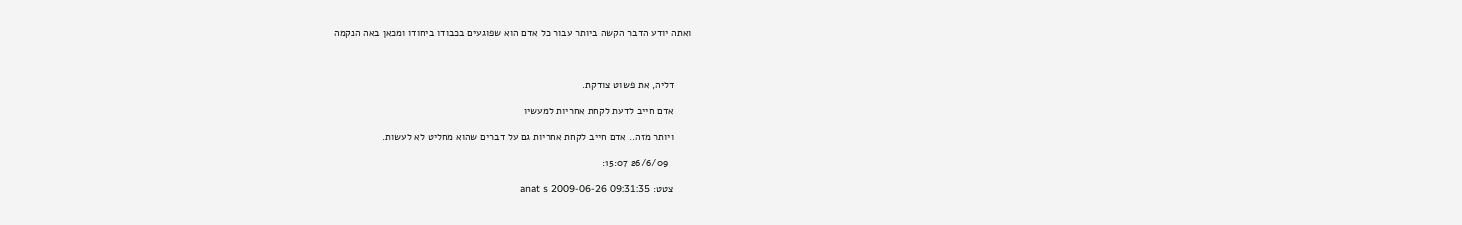ואתה יודע הדבר הקשה ביותר עבור כל אדם הוא שפוגעים בכבודו ביחודו ומכאן באה הנקמה



      דליה, את פשוט צודקת.

      אדם חייב לדעת לקחת אחריות למעשיו

      ויותר מזה.. אדם חייב לקחת אחריות גם על דברים שהוא מחליט לא לעשות.

        26/6/09 15:07:

      צטט: anat s 2009-06-26 09:31:35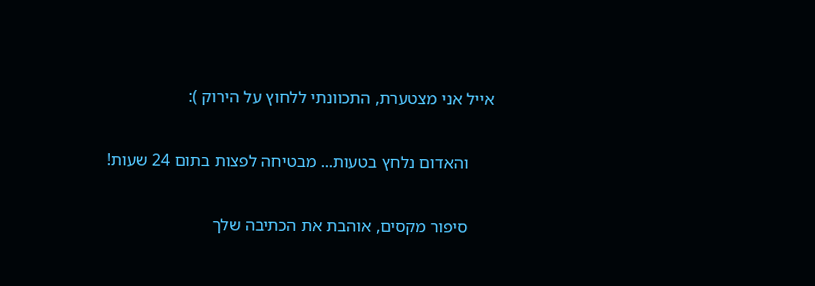אייל אני מצטערת, התכוונתי ללחוץ על הירוק ):

      והאדום נלחץ בטעות... מבטיחה לפצות בתום 24 שעות!

      סיפור מקסים, אוהבת את הכתיבה שלך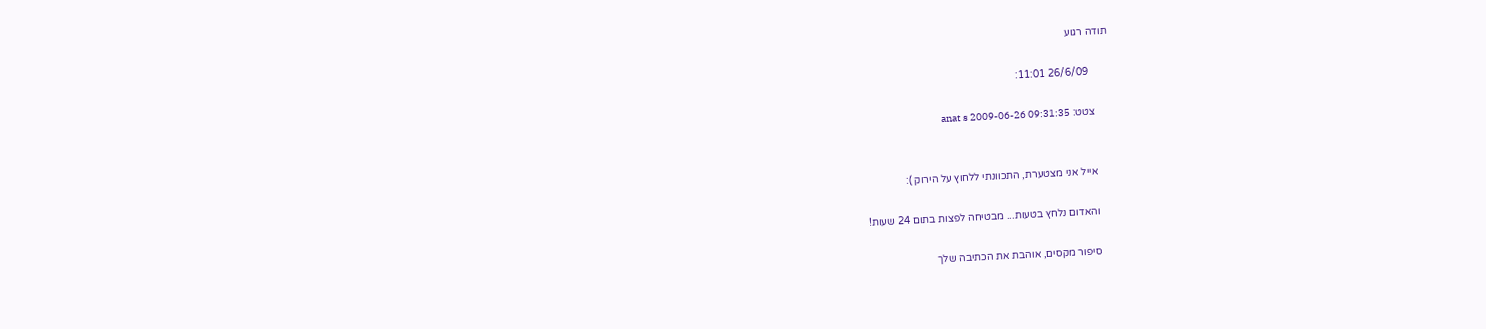תודה רגוע

        26/6/09 11:01:

      צטט: anat s 2009-06-26 09:31:35


      אייל אני מצטערת, התכוונתי ללחוץ על הירוק ):

      והאדום נלחץ בטעות... מבטיחה לפצות בתום 24 שעות!

      סיפור מקסים, אוהבת את הכתיבה שלך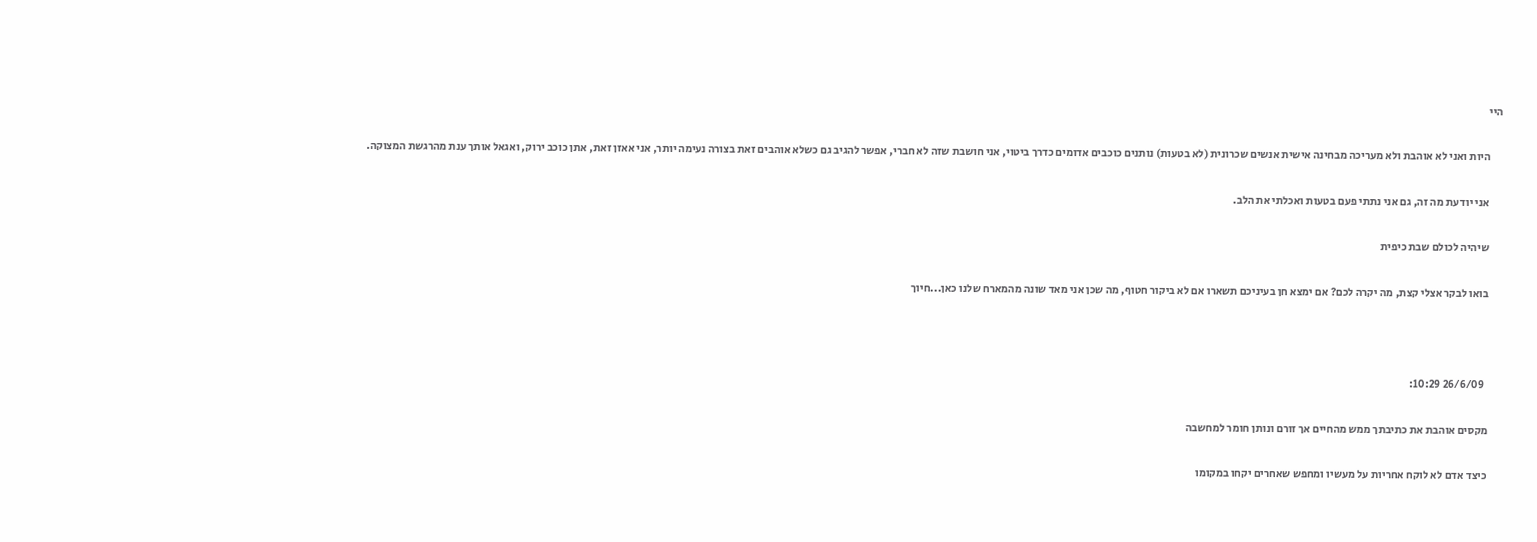היי

      היות ואני לא אוהבת ולא מעריכה מבחינה אישית אנשים שכרונית (לא בטעות) נותנים כוכבים אדומים כדרך ביטוי, אני חושבת שזה לא חברי, אפשר להגיב גם כשלא אוהבים זאת בצורה נעימה יותר, אני אאזן זאת, אתן כוכב ירוק, ואגאל אותך ענת מהרגשת המצוקה.

      אני יודעת מה זה, גם אני נתתי פעם בטעות ואכלתי את הלב.

      שיהיה לכולם שבת כיפית

      בואו לבקר אצלי קצת, מה יקרה לכם? אם ימצא חן בעיניכם תשארו אם לא ביקור חטוף, מה שכן אני מאד שונה מהמארח שלנו כאן...חיוך



        26/6/09 10:29:

      מקסים אוהבת את כתיבתך ממש מהחיים אך זורם ונותן חומר למחשבה

      כיצד אדם לא לוקח אחריות על מעשיו ומחפש שאחרים יקחו במקומו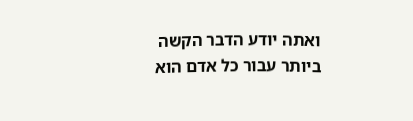ואתה יודע הדבר הקשה ביותר עבור כל אדם הוא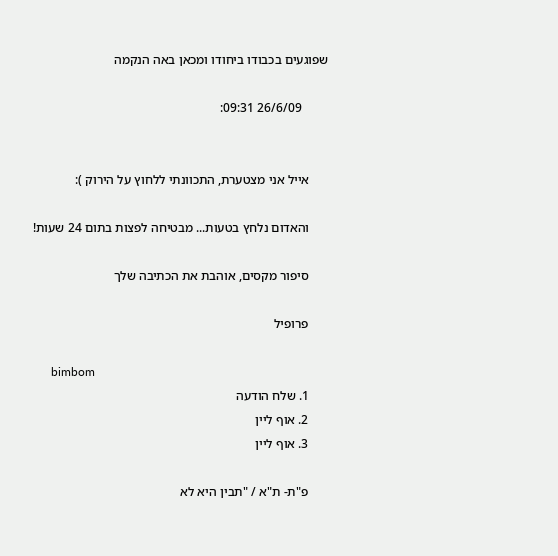שפוגעים בכבודו ביחודו ומכאן באה הנקמה

        26/6/09 09:31:


      אייל אני מצטערת, התכוונתי ללחוץ על הירוק ):

      והאדום נלחץ בטעות... מבטיחה לפצות בתום 24 שעות!

      סיפור מקסים, אוהבת את הכתיבה שלך

      פרופיל

      bimbom
      1. שלח הודעה
      2. אוף ליין
      3. אוף ליין

      פ"ת- ת"א / "תבין היא לא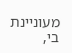מעוניינת בי,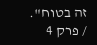זה בטוח". / פרק 4